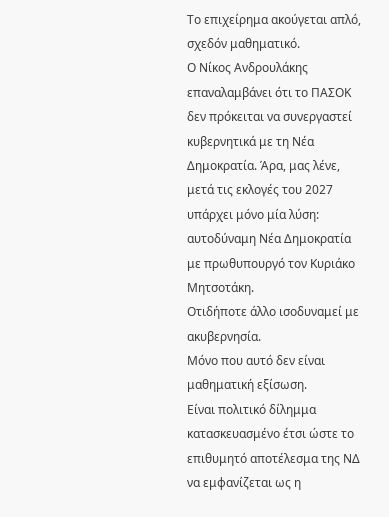Το επιχείρημα ακούγεται απλό, σχεδόν μαθηματικό.
Ο Νίκος Ανδρουλάκης επαναλαμβάνει ότι το ΠΑΣΟΚ δεν πρόκειται να συνεργαστεί κυβερνητικά με τη Νέα Δημοκρατία. Άρα, μας λένε, μετά τις εκλογές του 2027 υπάρχει μόνο μία λύση: αυτοδύναμη Νέα Δημοκρατία με πρωθυπουργό τον Κυριάκο Μητσοτάκη.
Οτιδήποτε άλλο ισοδυναμεί με ακυβερνησία.
Μόνο που αυτό δεν είναι μαθηματική εξίσωση.
Είναι πολιτικό δίλημμα κατασκευασμένο έτσι ώστε το επιθυμητό αποτέλεσμα της ΝΔ να εμφανίζεται ως η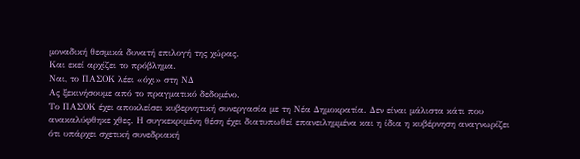μοναδική θεσμικά δυνατή επιλογή της χώρας.
Και εκεί αρχίζει το πρόβλημα.
Ναι, το ΠΑΣΟΚ λέει «όχι» στη ΝΔ
Ας ξεκινήσουμε από το πραγματικό δεδομένο.
Το ΠΑΣΟΚ έχει αποκλείσει κυβερνητική συνεργασία με τη Νέα Δημοκρατία. Δεν είναι μάλιστα κάτι που ανακαλύφθηκε χθες. Η συγκεκριμένη θέση έχει διατυπωθεί επανειλημμένα και η ίδια η κυβέρνηση αναγνωρίζει ότι υπάρχει σχετική συνεδριακή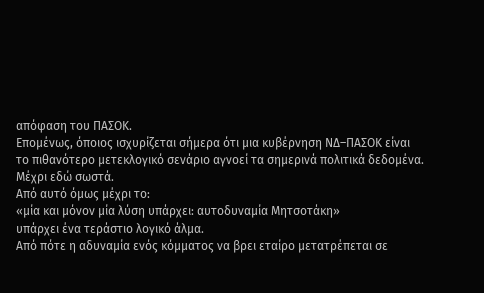απόφαση του ΠΑΣΟΚ.
Επομένως, όποιος ισχυρίζεται σήμερα ότι μια κυβέρνηση ΝΔ–ΠΑΣΟΚ είναι το πιθανότερο μετεκλογικό σενάριο αγνοεί τα σημερινά πολιτικά δεδομένα.
Μέχρι εδώ σωστά.
Από αυτό όμως μέχρι το:
«μία και μόνον μία λύση υπάρχει: αυτοδυναμία Μητσοτάκη»
υπάρχει ένα τεράστιο λογικό άλμα.
Από πότε η αδυναμία ενός κόμματος να βρει εταίρο μετατρέπεται σε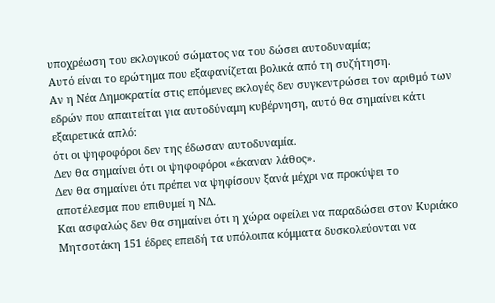υποχρέωση του εκλογικού σώματος να του δώσει αυτοδυναμία;
Αυτό είναι το ερώτημα που εξαφανίζεται βολικά από τη συζήτηση.
Αν η Νέα Δημοκρατία στις επόμενες εκλογές δεν συγκεντρώσει τον αριθμό των εδρών που απαιτείται για αυτοδύναμη κυβέρνηση, αυτό θα σημαίνει κάτι εξαιρετικά απλό:
ότι οι ψηφοφόροι δεν της έδωσαν αυτοδυναμία.
Δεν θα σημαίνει ότι οι ψηφοφόροι «έκαναν λάθος».
Δεν θα σημαίνει ότι πρέπει να ψηφίσουν ξανά μέχρι να προκύψει το αποτέλεσμα που επιθυμεί η ΝΔ.
Και ασφαλώς δεν θα σημαίνει ότι η χώρα οφείλει να παραδώσει στον Κυριάκο Μητσοτάκη 151 έδρες επειδή τα υπόλοιπα κόμματα δυσκολεύονται να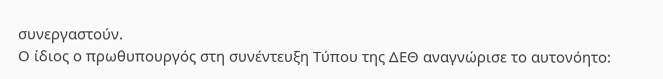συνεργαστούν.
Ο ίδιος ο πρωθυπουργός στη συνέντευξη Τύπου της ΔΕΘ αναγνώρισε το αυτονόητο: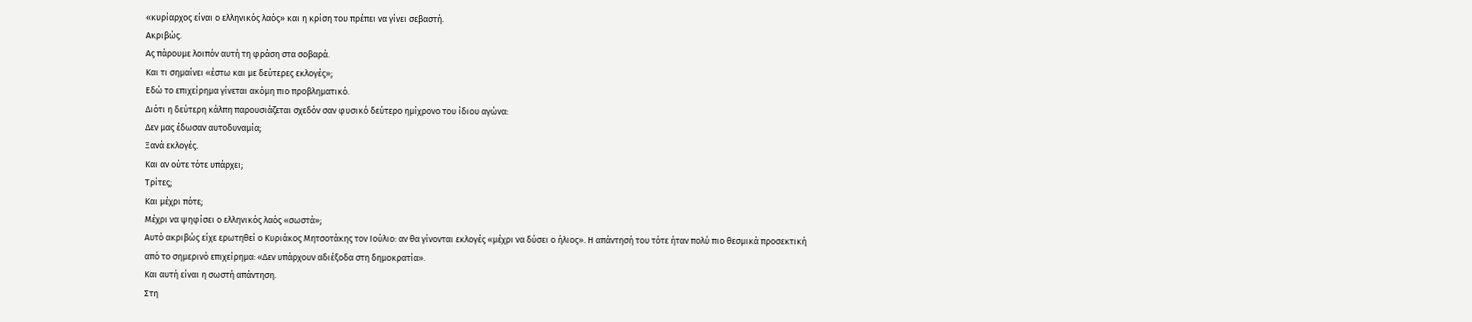«κυρίαρχος είναι ο ελληνικός λαός» και η κρίση του πρέπει να γίνει σεβαστή.
Ακριβώς.
Ας πάρουμε λοιπόν αυτή τη φράση στα σοβαρά.
Και τι σημαίνει «έστω και με δεύτερες εκλογές»;
Εδώ το επιχείρημα γίνεται ακόμη πιο προβληματικό.
Διότι η δεύτερη κάλπη παρουσιάζεται σχεδόν σαν φυσικό δεύτερο ημίχρονο του ίδιου αγώνα:
Δεν μας έδωσαν αυτοδυναμία;
Ξανά εκλογές.
Και αν ούτε τότε υπάρχει;
Τρίτες;
Και μέχρι πότε;
Μέχρι να ψηφίσει ο ελληνικός λαός «σωστά»;
Αυτό ακριβώς είχε ερωτηθεί ο Κυριάκος Μητσοτάκης τον Ιούλιο: αν θα γίνονται εκλογές «μέχρι να δύσει ο ήλιος». Η απάντησή του τότε ήταν πολύ πιο θεσμικά προσεκτική από το σημερινό επιχείρημα: «Δεν υπάρχουν αδιέξοδα στη δημοκρατία».
Και αυτή είναι η σωστή απάντηση.
Στη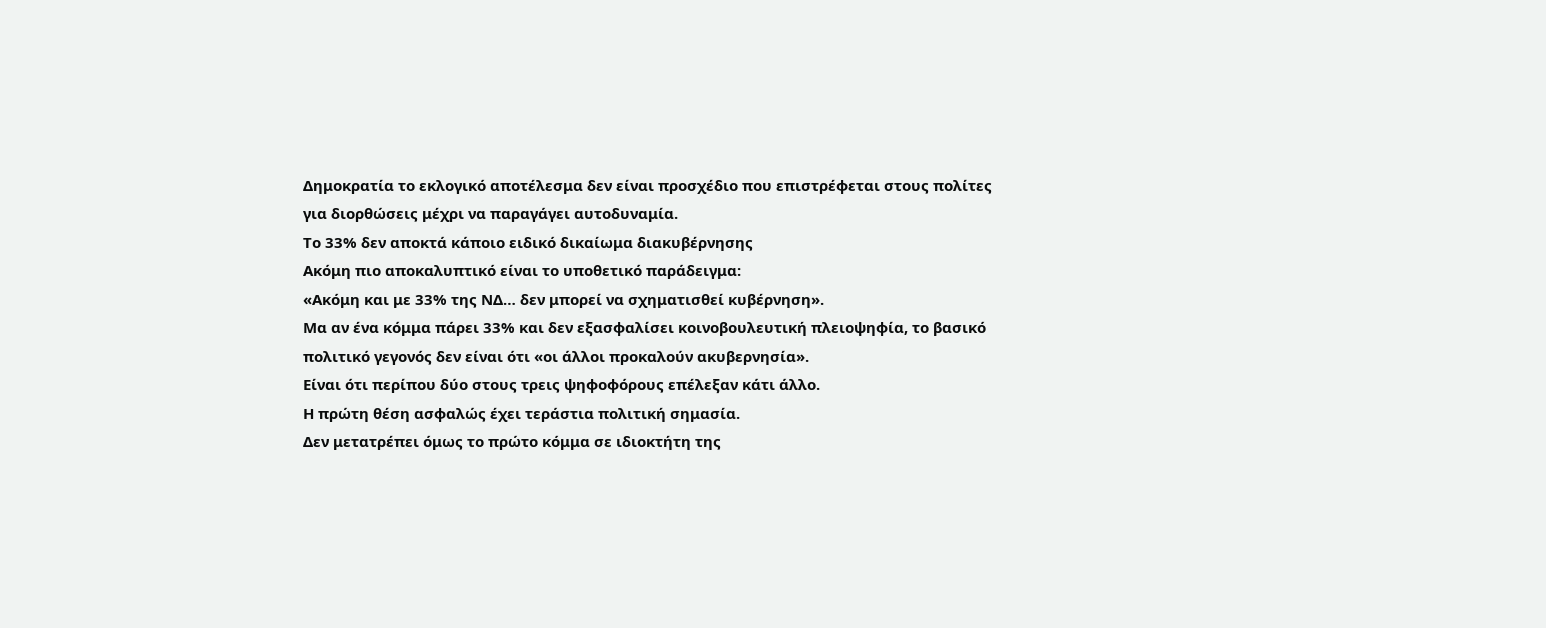Δημοκρατία το εκλογικό αποτέλεσμα δεν είναι προσχέδιο που επιστρέφεται στους πολίτες για διορθώσεις μέχρι να παραγάγει αυτοδυναμία.
Το 33% δεν αποκτά κάποιο ειδικό δικαίωμα διακυβέρνησης
Ακόμη πιο αποκαλυπτικό είναι το υποθετικό παράδειγμα:
«Ακόμη και με 33% της ΝΔ… δεν μπορεί να σχηματισθεί κυβέρνηση».
Μα αν ένα κόμμα πάρει 33% και δεν εξασφαλίσει κοινοβουλευτική πλειοψηφία, το βασικό πολιτικό γεγονός δεν είναι ότι «οι άλλοι προκαλούν ακυβερνησία».
Είναι ότι περίπου δύο στους τρεις ψηφοφόρους επέλεξαν κάτι άλλο.
Η πρώτη θέση ασφαλώς έχει τεράστια πολιτική σημασία.
Δεν μετατρέπει όμως το πρώτο κόμμα σε ιδιοκτήτη της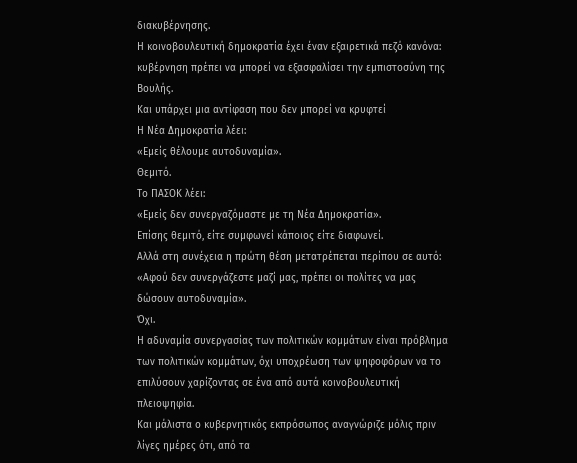διακυβέρνησης.
Η κοινοβουλευτική δημοκρατία έχει έναν εξαιρετικά πεζό κανόνα:
κυβέρνηση πρέπει να μπορεί να εξασφαλίσει την εμπιστοσύνη της Βουλής.
Και υπάρχει μια αντίφαση που δεν μπορεί να κρυφτεί
Η Νέα Δημοκρατία λέει:
«Εμείς θέλουμε αυτοδυναμία».
Θεμιτό.
Το ΠΑΣΟΚ λέει:
«Εμείς δεν συνεργαζόμαστε με τη Νέα Δημοκρατία».
Επίσης θεμιτό, είτε συμφωνεί κάποιος είτε διαφωνεί.
Αλλά στη συνέχεια η πρώτη θέση μετατρέπεται περίπου σε αυτό:
«Αφού δεν συνεργάζεστε μαζί μας, πρέπει οι πολίτες να μας δώσουν αυτοδυναμία».
Όχι.
Η αδυναμία συνεργασίας των πολιτικών κομμάτων είναι πρόβλημα των πολιτικών κομμάτων, όχι υποχρέωση των ψηφοφόρων να το επιλύσουν χαρίζοντας σε ένα από αυτά κοινοβουλευτική πλειοψηφία.
Και μάλιστα ο κυβερνητικός εκπρόσωπος αναγνώριζε μόλις πριν λίγες ημέρες ότι, από τα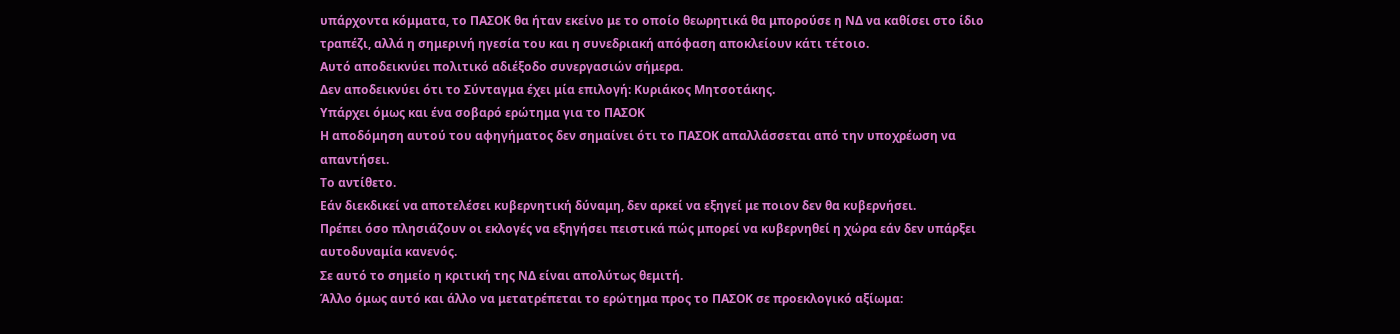υπάρχοντα κόμματα, το ΠΑΣΟΚ θα ήταν εκείνο με το οποίο θεωρητικά θα μπορούσε η ΝΔ να καθίσει στο ίδιο τραπέζι, αλλά η σημερινή ηγεσία του και η συνεδριακή απόφαση αποκλείουν κάτι τέτοιο.
Αυτό αποδεικνύει πολιτικό αδιέξοδο συνεργασιών σήμερα.
Δεν αποδεικνύει ότι το Σύνταγμα έχει μία επιλογή: Κυριάκος Μητσοτάκης.
Υπάρχει όμως και ένα σοβαρό ερώτημα για το ΠΑΣΟΚ
Η αποδόμηση αυτού του αφηγήματος δεν σημαίνει ότι το ΠΑΣΟΚ απαλλάσσεται από την υποχρέωση να απαντήσει.
Το αντίθετο.
Εάν διεκδικεί να αποτελέσει κυβερνητική δύναμη, δεν αρκεί να εξηγεί με ποιον δεν θα κυβερνήσει.
Πρέπει όσο πλησιάζουν οι εκλογές να εξηγήσει πειστικά πώς μπορεί να κυβερνηθεί η χώρα εάν δεν υπάρξει αυτοδυναμία κανενός.
Σε αυτό το σημείο η κριτική της ΝΔ είναι απολύτως θεμιτή.
Άλλο όμως αυτό και άλλο να μετατρέπεται το ερώτημα προς το ΠΑΣΟΚ σε προεκλογικό αξίωμα: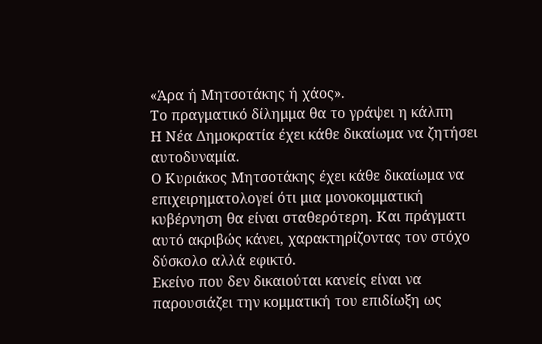«Άρα ή Μητσοτάκης ή χάος».
Το πραγματικό δίλημμα θα το γράψει η κάλπη
Η Νέα Δημοκρατία έχει κάθε δικαίωμα να ζητήσει αυτοδυναμία.
Ο Κυριάκος Μητσοτάκης έχει κάθε δικαίωμα να επιχειρηματολογεί ότι μια μονοκομματική κυβέρνηση θα είναι σταθερότερη. Και πράγματι αυτό ακριβώς κάνει, χαρακτηρίζοντας τον στόχο δύσκολο αλλά εφικτό.
Εκείνο που δεν δικαιούται κανείς είναι να παρουσιάζει την κομματική του επιδίωξη ως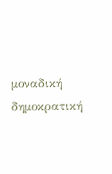μοναδική δημοκρατική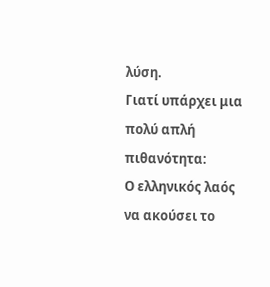λύση.
Γιατί υπάρχει μια πολύ απλή πιθανότητα:
Ο ελληνικός λαός να ακούσει το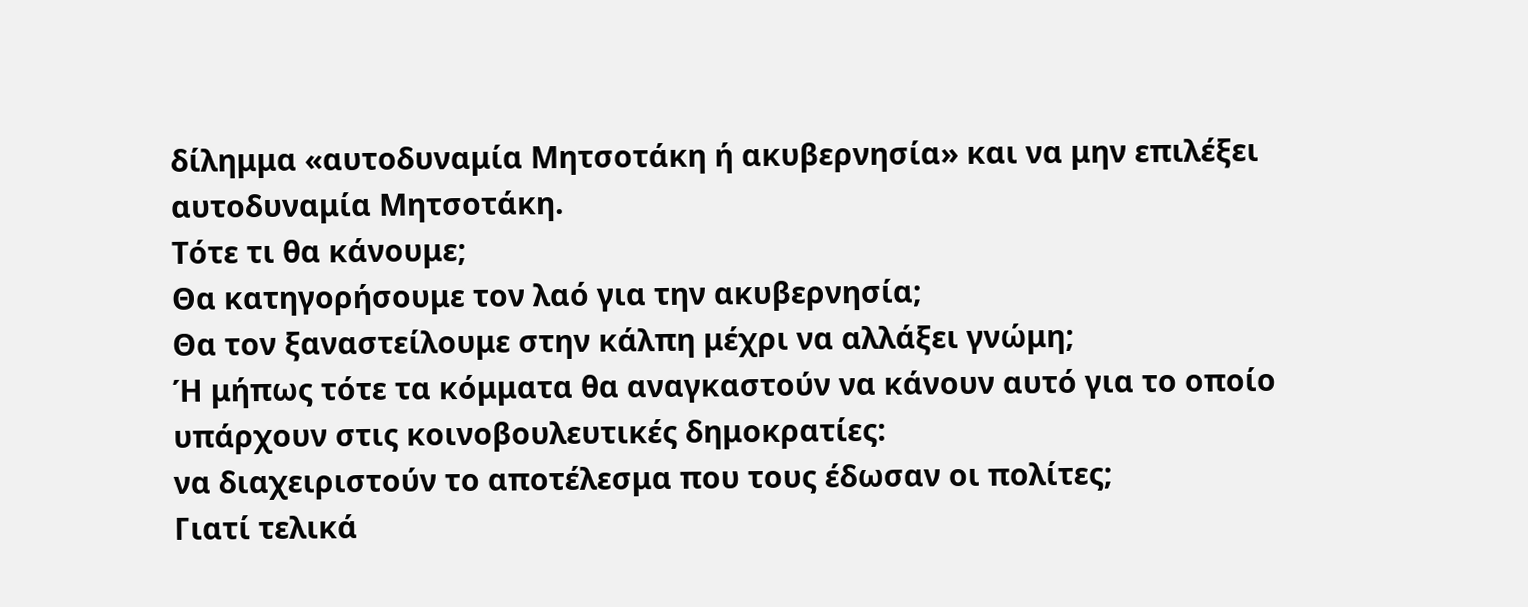δίλημμα «αυτοδυναμία Μητσοτάκη ή ακυβερνησία» και να μην επιλέξει αυτοδυναμία Μητσοτάκη.
Τότε τι θα κάνουμε;
Θα κατηγορήσουμε τον λαό για την ακυβερνησία;
Θα τον ξαναστείλουμε στην κάλπη μέχρι να αλλάξει γνώμη;
Ή μήπως τότε τα κόμματα θα αναγκαστούν να κάνουν αυτό για το οποίο υπάρχουν στις κοινοβουλευτικές δημοκρατίες:
να διαχειριστούν το αποτέλεσμα που τους έδωσαν οι πολίτες;
Γιατί τελικά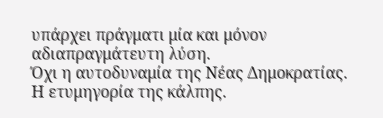υπάρχει πράγματι μία και μόνον αδιαπραγμάτευτη λύση.
Όχι η αυτοδυναμία της Νέας Δημοκρατίας.
Η ετυμηγορία της κάλπης.